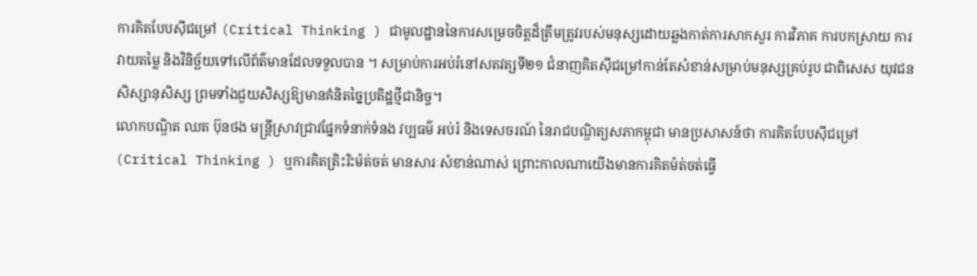ការគិតបែបស៊ីជម្រៅ (Critical Thinking ) ជាមូលដ្ឋាននៃការសម្រេចចិត្តដ៏ត្រឹមត្រូវរបស់មនុស្សដោយឆ្លងកាត់ការសាកសួរ ការវិភាគ ការបកស្រាយ ការវាយតម្លៃ និងវិនិច្ឆ័យទៅលើព័ត៌មានដែលទទួលបាន ។ សម្រាប់ការអប់រំនៅសតវត្សទី២១ ជំនាញគិតស៊ីជម្រៅកាន់តែសំខាន់សម្រាប់មនុស្សគ្រប់រូប ជាពិសេស យុវជន សិស្សានុសិស្ស ព្រមទាំងជួយសិស្សឱ្យមានគំនិតច្នៃប្រតិដ្ឋថ្មីជានិច្ច។
លោកបណ្ឌិត ឈត ប៊ុនថង មន្ត្រីស្រាវជ្រាវផ្នែកទំនាក់ទំនង វប្បធម៌ អប់រំ និងទេសចរណ៍ នៃរាជបណ្ឌិត្យសភាកម្ពុជា មានប្រសាសន៍ថា ការគិតបែបស៊ីជម្រៅ (Critical Thinking ) ឬការគិតត្រិះរិះម៉ត់ចត់ មានសារៈសំខាន់ណាស់ ព្រោះកាលណាយើងមានការគិតម៉ត់ចត់ធ្វើ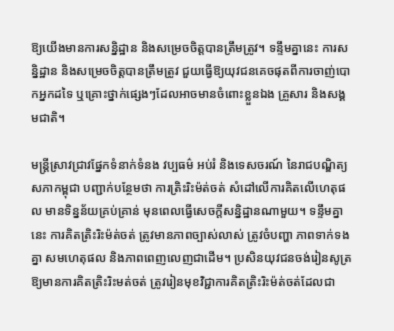ឱ្យយើងមានការសន្និដ្ឋាន និងសម្រេចចិត្តបានត្រឹមត្រូវ។ ទន្ទឹមគ្នានេះ ការសន្និដ្ឋាន និងសម្រេចចិត្តបានត្រឹមត្រូវ ជួយធ្វើឱ្យយុវជនគេចផុតពីការចាញ់បោកអ្នកដទៃ ឬគ្រោះថ្នាក់ផ្សេងៗដែលអាចមានចំពោះខ្លួនឯង គ្រួសារ និងសង្គមជាតិ។

មន្ត្រីស្រាវជ្រាវផ្នែកទំនាក់ទំនង វប្បធម៌ អប់រំ និងទេសចរណ៍ នៃរាជបណ្ឌិត្យសភាកម្ពុជា បញ្ជាក់បន្ថែមថា ការត្រិះរិះម៉ត់ចត់ សំដៅលើការគិតលើហេតុផល មានទិន្នន័យគ្រប់គ្រាន់ មុនពេលធ្វើសេចក្ដីសន្និដ្ឋានណាមួយ។ ទន្ទឹមគ្នានេះ ការគិតត្រិះរិះម៉ត់ចត់ ត្រូវមានភាពច្បាស់លាស់ ត្រូវចំបញ្ហា ភាពទាក់ទងគ្នា សមហេតុផល និងភាពពេញលេញជាដើម។ ប្រសិនយុវជនចង់រៀនសូត្រឱ្យមានការគិតត្រិះរិះមត់ចត់ ត្រូវរៀនមុខវិជ្ជាការគិតត្រិះរិះម៉ត់ចត់ដែលជា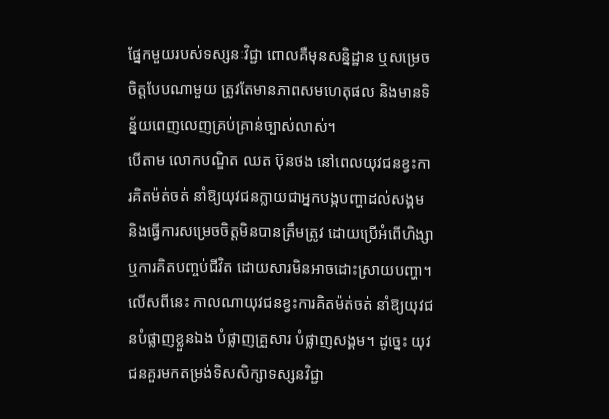ផ្នែកមួយរបស់ទស្សនៈវិជ្ជា ពោលគឺមុនសន្និដ្ឋាន ឬសម្រេចចិត្តបែបណាមួយ ត្រូវតែមានភាពសមហេតុផល និងមានទិន្ន័យពេញលេញគ្រប់គ្រាន់ច្បាស់លាស់។
បើតាម លោកបណ្ឌិត ឈត ប៊ុនថង នៅពេលយុវជនខ្វះការគិតម៉ត់ចត់ នាំឱ្យយុវជនក្លាយជាអ្នកបង្កបញ្ហាដល់សង្គម និងធ្វើការសម្រេចចិត្តមិនបានត្រឹមត្រូវ ដោយប្រើអំពើហិង្សា ឬការគិតបញ្ចប់ជីវិត ដោយសារមិនអាចដោះស្រាយបញ្ហា។ លើសពីនេះ កាលណាយុវជនខ្វះការគិតម៉ត់ចត់ នាំឱ្យយុវជនបំផ្លាញខ្លួនឯង បំផ្លាញគ្រួសារ បំផ្លាញសង្គម។ ដូច្នេះ យុវជនគួរមកតម្រង់ទិសសិក្សាទស្សនវិជ្ជា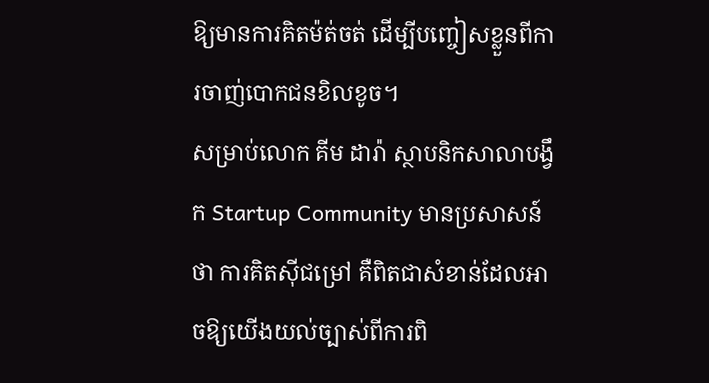ឱ្យមានការគិតម៉ត់ចត់ ដើម្បីបញ្ចៀសខ្លួនពីការចាញ់បោកជនខិលខូច។
សម្រាប់លោក គីម ដារ៉ា ស្ថាបនិកសាលាបង្វឹក Startup Community មានប្រសាសន៍ថា ការគិតស៊ីជម្រៅ គឺពិតជាសំខាន់ដែលអាចឱ្យយើងយល់ច្បាស់ពីការពិ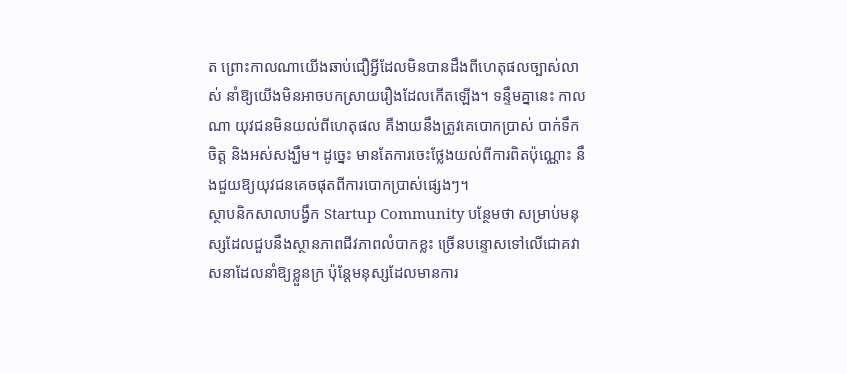ត ព្រោះកាលណាយើងឆាប់ជឿអ្វីដែលមិនបានដឹងពីហេតុផលច្បាស់លាស់ នាំឱ្យយើងមិនអាចបកស្រាយរឿងដែលកើតឡើង។ ទន្ទឹមគ្នានេះ កាលណា យុវជនមិនយល់ពីហេតុផល គឺងាយនឹងត្រូវគេបោកប្រាស់ បាក់ទឹកចិត្ត និងអស់សង្ឃឹម។ ដូច្នេះ មានតែការចេះថ្លែងយល់ពីការពិតប៉ុណ្ណោះ នឹងជួយឱ្យយុវជនគេចផុតពីការបោកប្រាស់ផ្សេងៗ។
ស្ថាបនិកសាលាបង្វឹក Startup Community បន្ថែមថា សម្រាប់មនុស្សដែលជួបនឹងស្ថានភាពជីវភាពលំបាកខ្លះ ច្រើនបន្ទោសទៅលើជោគវាសនាដែលនាំឱ្យខ្លួនក្រ ប៉ុន្តែមនុស្សដែលមានការ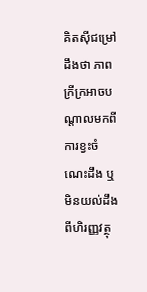គិតស៊ីជម្រៅ ដឹងថា ភាពក្រីក្រអាចបណ្ដាលមកពីការខ្វះចំណេះដឹង ឬមិនយល់ដឹងពីហិរញ្ញវត្ថុ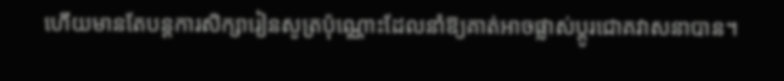ហើយមានតែបន្តការសិក្សារៀនសូត្រប៉ុណ្ណោះដែលនាំឱ្យគាត់អាចផ្លាស់ប្ដូរជោគវាសនាបាន។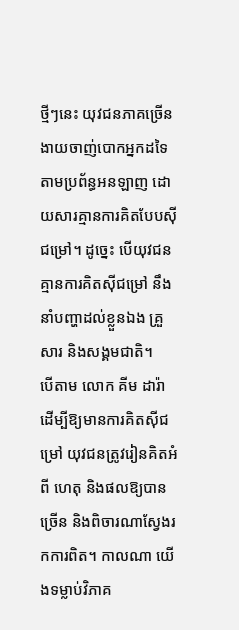ថ្មីៗនេះ យុវជនភាគច្រើនងាយចាញ់បោកអ្នកដទៃតាមប្រព័ន្ធអនឡាញ ដោយសារគ្មានការគិតបែបស៊ីជម្រៅ។ ដូច្នេះ បើយុវជនគ្មានការគិតស៊ីជម្រៅ នឹងនាំបញ្ហាដល់ខ្លួនឯង គ្រួសារ និងសង្គមជាតិ។
បើតាម លោក គីម ដារ៉ា ដើម្បីឱ្យមានការគិតស៊ីជម្រៅ យុវជនត្រូវរៀនគិតអំពី ហេតុ និងផលឱ្យបានច្រើន និងពិចារណាស្វែងរកការពិត។ កាលណា យើងទម្លាប់វិភាគ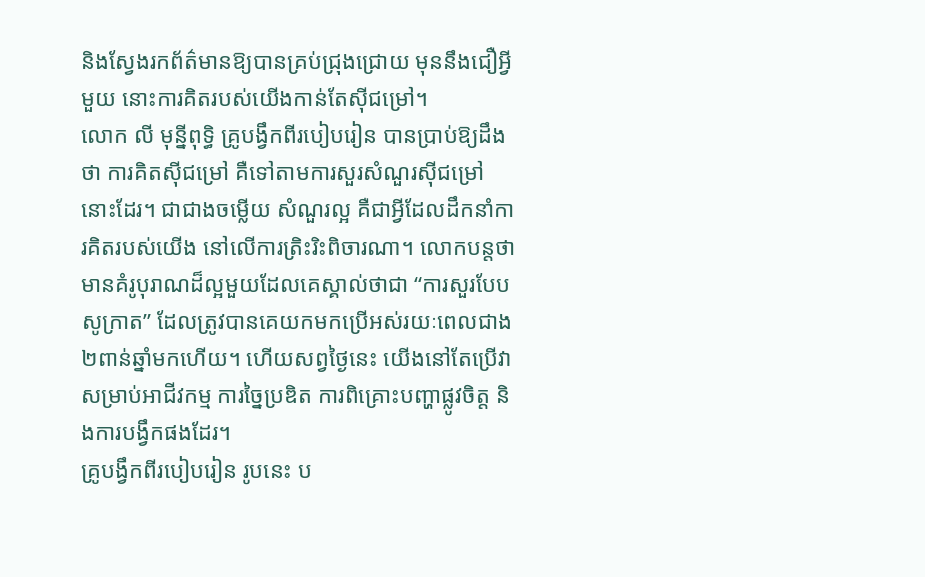និងស្វែងរកព័ត៌មានឱ្យបានគ្រប់ជ្រុងជ្រោយ មុននឹងជឿអ្វីមួយ នោះការគិតរបស់យើងកាន់តែស៊ីជម្រៅ។
លោក លី មុន្នីពុទ្ធិ គ្រូបង្វឹកពីរបៀបរៀន បានប្រាប់ឱ្យដឹងថា ការគិតស៊ីជម្រៅ គឺទៅតាមការសួរសំណួរស៊ីជម្រៅនោះដែរ។ ជាជាងចម្លើយ សំណួរល្អ គឺជាអ្វីដែលដឹកនាំការគិតរបស់យើង នៅលើការត្រិះរិះពិចារណា។ លោកបន្តថា មានគំរូបុរាណដ៏ល្អមួយដែលគេស្គាល់ថាជា “ការសួរបែបសូក្រាត” ដែលត្រូវបានគេយកមកប្រើអស់រយៈពេលជាង ២ពាន់ឆ្នាំមកហើយ។ ហើយសព្វថ្ងៃនេះ យើងនៅតែប្រើវាសម្រាប់អាជីវកម្ម ការច្នៃប្រឌិត ការពិគ្រោះបញ្ហាផ្លូវចិត្ត និងការបង្វឹកផងដែរ។
គ្រូបង្វឹកពីរបៀបរៀន រូបនេះ ប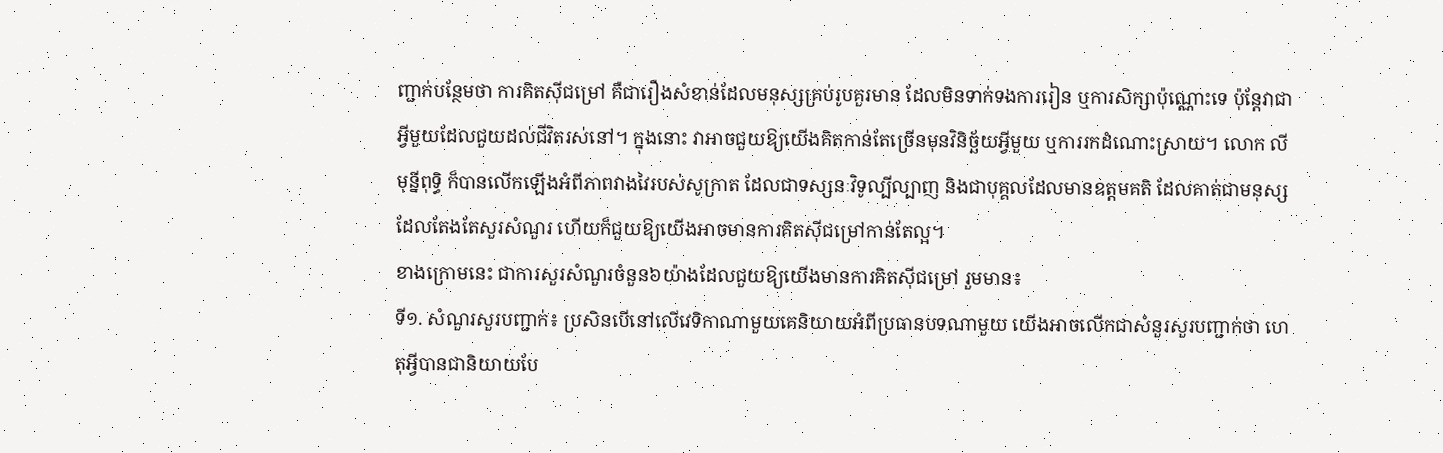ញ្ជាក់បន្ថែមថា ការគិតស៊ីជម្រៅ គឺជារឿងសំខាន់ដែលមនុស្សគ្រប់រូបគួរមាន ដែលមិនទាក់ទងការរៀន ឬការសិក្សាប៉ុណ្ណោះទេ ប៉ុន្តែវាជាអ្វីមួយដែលជួយដល់ជីវិតរស់នៅ។ ក្នុងនោះ វាអាចជួយឱ្យយើងគិតកាន់តែច្រើនមុនវិនិច្ឆ័យអ្វីមួយ ឬការរកដំណោះស្រាយ។ លោក លី មុន្នីពុទ្ធិ ក៏បានលើកឡើងអំពីភាពវាងវៃរបស់សូក្រាត ដែលជាទស្សនៈវិទូល្បីល្បាញ និងជាបុគ្គលដែលមានឧត្តមគតិ ដែលគាត់ជាមនុស្សដែលតែងតែសួរសំណួរ ហើយក៏ជួយឱ្យយើងអាចមានការគិតស៊ីជម្រៅកាន់តែល្អ។
ខាងក្រោមនេះ ជាការសួរសំណួរចំនួន៦យ៉ាងដែលជួយឱ្យយើងមានការគិតស៊ីជម្រៅ រួមមាន៖
ទី១. សំណួរសួរបញ្ជាក់៖ ប្រសិនបើនៅលើវេទិកាណាមួយគេនិយាយអំពីប្រធានបទណាមួយ យើងអាចលើកជាសំនួរសួរបញ្ជាក់ថា ហេតុអ្វីបានជានិយាយបែ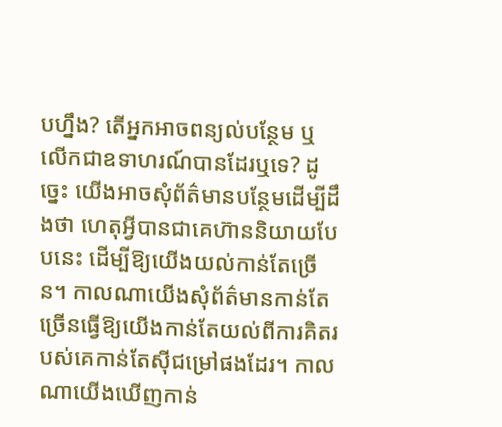បហ្នឹង? តើអ្នកអាចពន្យល់បន្ថែម ឬលើកជាឧទាហរណ៍បានដែរឬទេ? ដូច្នេះ យើងអាចសុំព័ត៌មានបន្ថែមដើម្បីដឹងថា ហេតុអ្វីបានជាគេហ៊ាននិយាយបែបនេះ ដើម្បីឱ្យយើងយល់កាន់តែច្រើន។ កាលណាយើងសុំព័ត៌មានកាន់តែច្រើនធ្វើឱ្យយើងកាន់តែយល់ពីការគិតរបស់គេកាន់តែស៊ីជម្រៅផងដែរ។ កាលណាយើងឃើញកាន់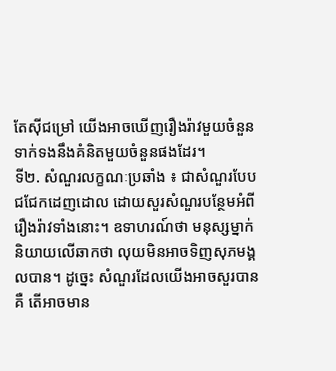តែស៊ីជម្រៅ យើងអាចឃើញរឿងរ៉ាវមួយចំនួនទាក់ទងនឹងគំនិតមួយចំនួនផងដែរ។
ទី២. សំណួរលក្ខណៈប្រឆាំង ៖ ជាសំណួរបែបជជែកដេញដោល ដោយសួរសំណួរបន្ថែមអំពីរឿងរ៉ាវទាំងនោះ។ ឧទាហរណ៍ថា មនុស្សម្នាក់និយាយលើឆាកថា លុយមិនអាចទិញសុភមង្គលបាន។ ដូច្នេះ សំណួរដែលយើងអាចសួរបានគឺ តើអាចមាន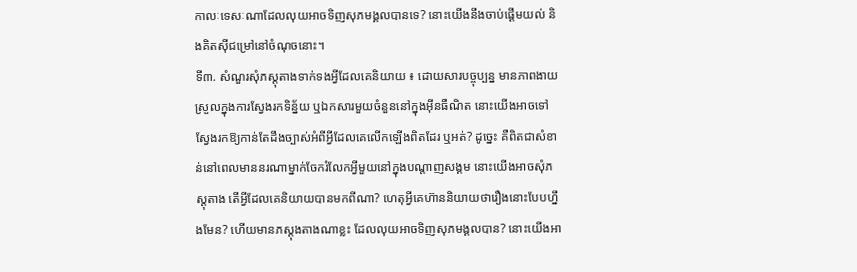កាលៈទេសៈណាដែលលុយអាចទិញសុភមង្គលបានទេ? នោះយើងនឹងចាប់ផ្ដើមយល់ និងគិតស៊ីជម្រៅនៅចំណុចនោះ។
ទី៣. សំណួរសុំភស្ដុតាងទាក់ទងអ្វីដែលគេនិយាយ ៖ ដោយសារបច្ចុប្បន្ន មានភាពងាយស្រួលក្នុងការស្វែងរកទិន្ន័យ ឬឯកសារមួយចំនួននៅក្នុងអ៊ីនធឺណិត នោះយើងអាចទៅស្វែងរកឱ្យកាន់តែដឹងច្បាស់អំពីអ្វីដែលគេលើកឡើងពិតដែរ ឬអត់? ដូច្នេះ គឺពិតជាសំខាន់នៅពេលមាននរណាម្នាក់ចែករំលែកអ្វីមួយនៅក្នុងបណ្ដាញសង្គម នោះយើងអាចសុំភស្ដុតាង តើអ្វីដែលគេនិយាយបានមកពីណា? ហេតុអ្វីគេហ៊ាននិយាយថារឿងនោះបែបហ្នឹងមែន? ហើយមានភស្ដុងតាងណាខ្លះ ដែលលុយអាចទិញសុភមង្គលបាន? នោះយើងអា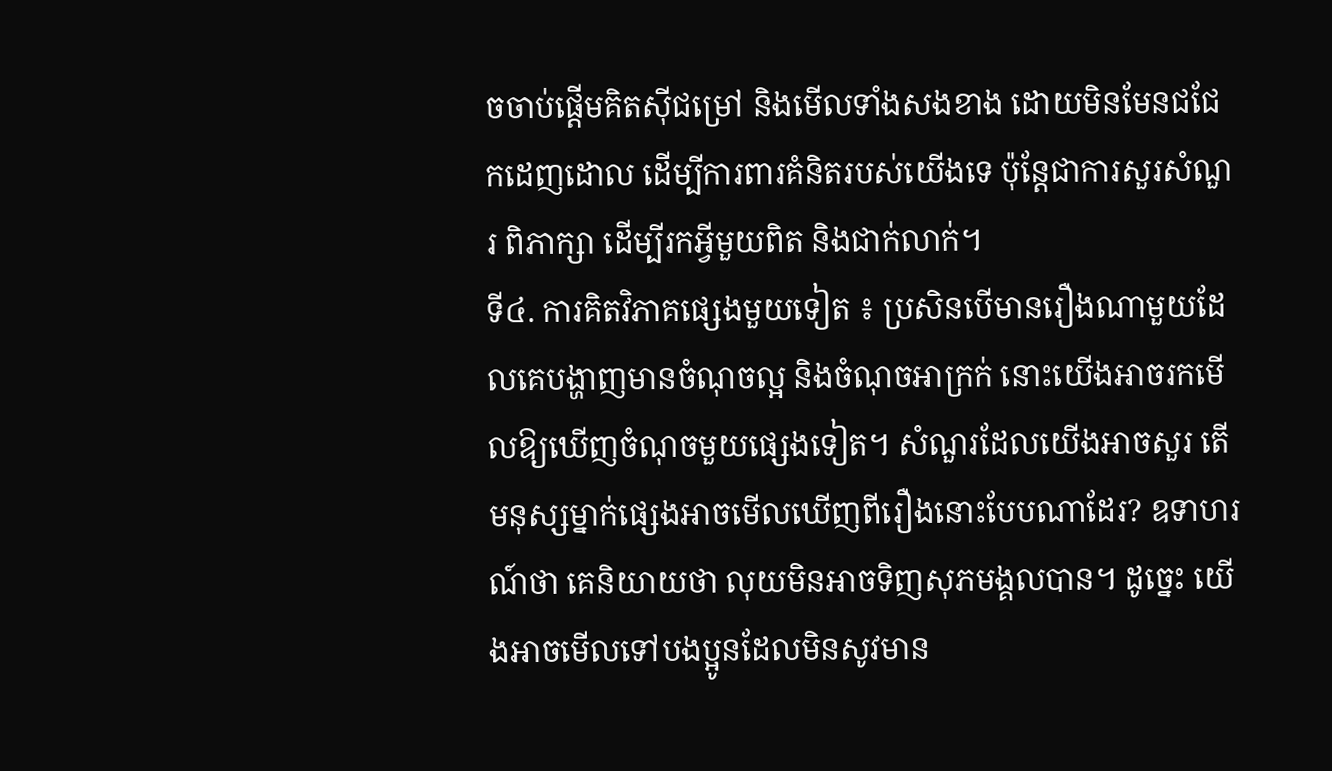ចចាប់ផ្ដើមគិតស៊ីជម្រៅ និងមើលទាំងសងខាង ដោយមិនមែនជជែកដេញដោល ដើម្បីការពារគំនិតរបស់យើងទេ ប៉ុន្តែជាការសួរសំណួរ ពិភាក្សា ដើម្បីរកអ្វីមួយពិត និងជាក់លាក់។
ទី៤. ការគិតវិភាគផ្សេងមួយទៀត ៖ ប្រសិនបើមានរឿងណាមួយដែលគេបង្ហាញមានចំណុចល្អ និងចំណុចអាក្រក់ នោះយើងអាចរកមើលឱ្យឃើញចំណុចមួយផ្សេងទៀត។ សំណួរដែលយើងអាចសួរ តើមនុស្សម្នាក់ផ្សេងអាចមើលឃើញពីរឿងនោះបែបណាដែរ? ឧទាហរណ៍ថា គេនិយាយថា លុយមិនអាចទិញសុភមង្គលបាន។ ដូច្នេះ យើងអាចមើលទៅបងប្អូនដែលមិនសូវមាន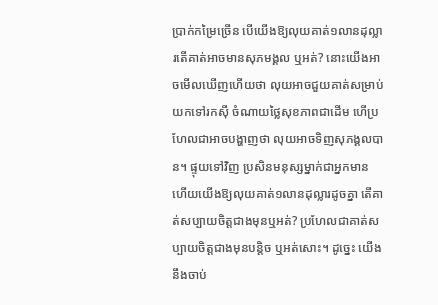ប្រាក់កម្រៃច្រើន បើយើងឱ្យលុយគាត់១លានដុល្លារតើគាត់អាចមានសុភមង្គល ឬអត់? នោះយើងអាចមើលឃើញហើយថា លុយអាចជួយគាត់សម្រាប់យកទៅរកស៊ី ចំណាយថ្លៃសុខភាពជាដើម ហើប្រហែលជាអាចបង្ហាញថា លុយអាចទិញសុភង្គលបាន។ ផ្ទុយទៅវិញ ប្រសិនមនុស្សម្នាក់ជាអ្នកមាន ហើយយើងឱ្យលុយគាត់១លានដុល្លារដូចគ្នា តើគាត់សប្បាយចិត្តជាងមុនឬអត់? ប្រហែលជាគាត់សប្បាយចិត្តជាងមុនបន្តិច ឬអត់សោះ។ ដូច្នេះ យើងនឹងចាប់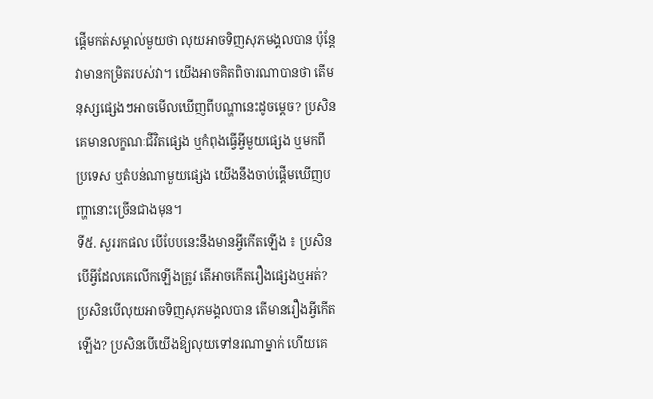ផ្ដើមកត់សម្គាល់មួយថា លុយអាចទិញសុភមង្គលបាន ប៉ុន្តែវាមានកម្រិតរបស់វា។ យើងអាចគិតពិចារណាបានថា តើមនុស្សផ្សេងៗអាចមើលឃើញពីបណ្ហានេះដូចម្ដេច? ប្រសិនគេមានលក្ខណៈជីវិតផ្សេង ឬកំពុងធ្វើអ្វីមួយផ្សេង ឬមកពីប្រទេស ឬតំបន់ណាមួយផ្សេង យើងនឹងចាប់ផ្ដើមឃើញបញ្ហានោះច្រើនជាងមុន។
ទី៥. សួររកផល បើបែបនេះនឹងមានអ្វីកើតឡើង ៖ ប្រសិនបើអ្វីដែលគេលើកឡើងត្រូវ តើអាចកើតរឿងផ្សេងឬអត់? ប្រសិនបើលុយអាចទិញសុភមង្គលបាន តើមានរឿងអ្វីកើតឡើង? ប្រសិនបើយើងឱ្យលុយទៅនរណាម្នាក់ ហើយគេ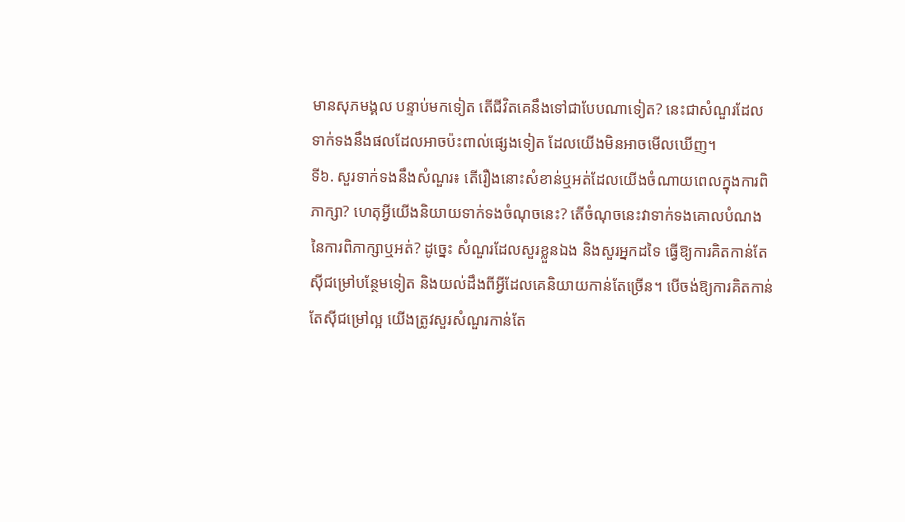មានសុភមង្គល បន្ទាប់មកទៀត តើជីវិតគេនឹងទៅជាបែបណាទៀត? នេះជាសំណួរដែលទាក់ទងនឹងផលដែលអាចប៉ះពាល់ផ្សេងទៀត ដែលយើងមិនអាចមើលឃើញ។
ទី៦. សួរទាក់ទងនឹងសំណួរ៖ តើរឿងនោះសំខាន់ឬអត់ដែលយើងចំណាយពេលក្នុងការពិភាក្សា? ហេតុអ្វីយើងនិយាយទាក់ទងចំណុចនេះ? តើចំណុចនេះវាទាក់ទងគោលបំណងនៃការពិភាក្សាឬអត់? ដូច្នេះ សំណួរដែលសួរខ្លួនឯង និងសួរអ្នកដទៃ ធ្វើឱ្យការគិតកាន់តែស៊ីជម្រៅបន្ថែមទៀត និងយល់ដឹងពីអ្វីដែលគេនិយាយកាន់តែច្រើន។ បើចង់ឱ្យការគិតកាន់តែស៊ីជម្រៅល្អ យើងត្រូវសួរសំណួរកាន់តែ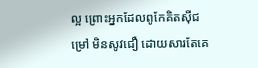ល្អ ព្រោះអ្នកដែលពូកែគិតស៊ីជម្រៅ មិនសូវជឿ ដោយសារតែគេ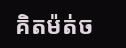គិតម៉ត់ច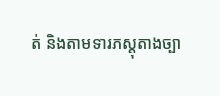ត់ និងតាមទារភស្ដុតាងច្បា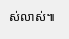ស់លាស់៕